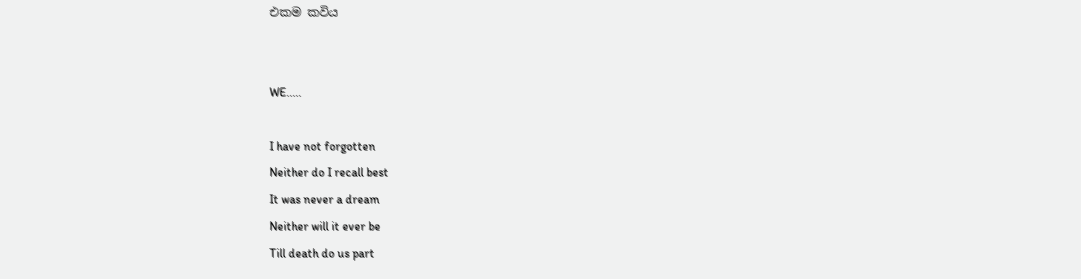එකම කවිය


WE.....

I have not forgotten
Neither do I recall best
It was never a dream
Neither will it ever be
Till death do us part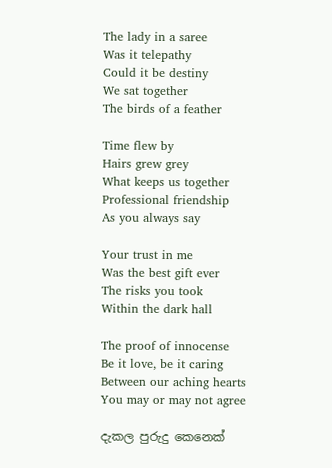The lady in a saree
Was it telepathy
Could it be destiny
We sat together
The birds of a feather

Time flew by
Hairs grew grey
What keeps us together
Professional friendship
As you always say

Your trust in me
Was the best gift ever
The risks you took
Within the dark hall

The proof of innocense
Be it love, be it caring
Between our aching hearts
You may or may not agree

දැකල පුරුදු කෙනෙක්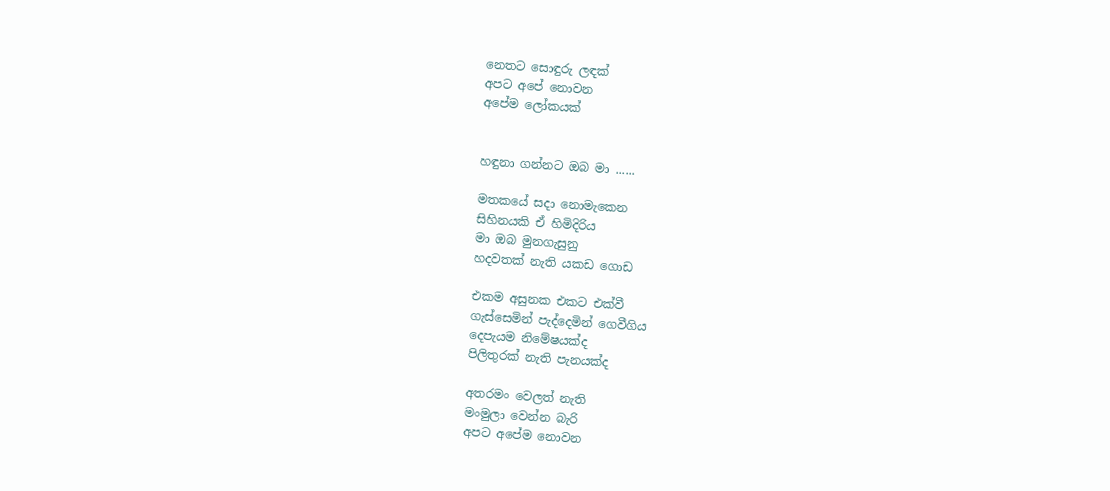නෙතට සොඳුරු ලඳක්
අපට අපේ නොවන
අපේම ලෝකයක්


හඳුනා ගන්නට ඔබ මා ......

මතකයේ සදා නොමැකෙන
සිහිනයකි ඒ හිමිදිරිය
මා ඔබ මුනගැසුනු
හදවතක් නැති යකඩ ගොඩ

එකම අසුනක එකට එක්වී
ගැස්සෙමින් පැද්දෙමින් ගෙවීගිය
දෙපැයම නිමේෂයක්ද
පිලිතුරක් නැති පැනයක්ද

අතරමං වෙලත් නැති
මංමුලා වෙන්න බැරි
අපට අපේම නොවන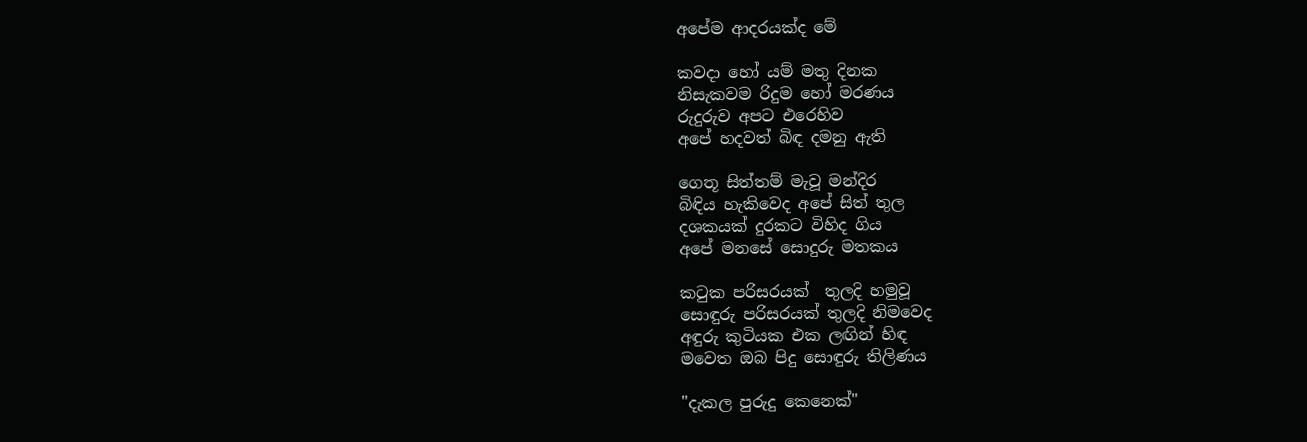අපේම ආදරයක්ද මේ

කවදා හෝ යම් මතු දිනක
නිසැකවම රිදුම හෝ මරණය
රුදුරුව අපට එරෙහිව
අපේ හදවත් බිඳ දමනු ඇති

ගෙතූ සිත්තම් මැවූ මන්දිර
බිඳිය හැකිවෙද අපේ සිත් තුල
දශකයක් දුරකට විහිද ගිය
අපේ මනසේ සොදුරු මතකය

කටුක පරිසරයක්  තුලදි හමුවූ
සොඳුරු පරිසරයක් තුලදි නිමවෙද
අඳුරු කුටියක එක ලඟින් හිඳ
මවෙත ඔබ පිදු සොඳුරු තිලිණය

"දැකල පුරුදු කෙනෙක්"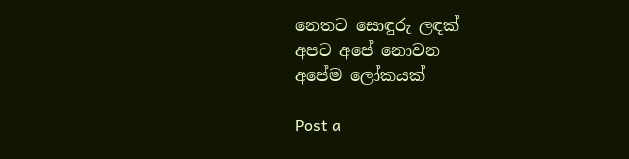නෙතට සොඳුරු ලඳක්
අපට අපේ නොවන
අපේම ලෝකයක්

Post a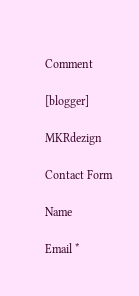Comment

[blogger]

MKRdezign

Contact Form

Name

Email *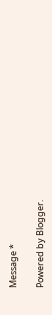Message *

Powered by Blogger.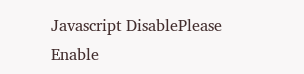Javascript DisablePlease Enable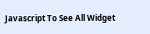Javascript To See All Widget